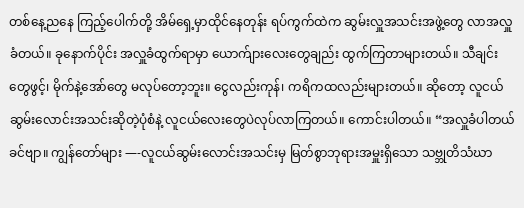တစ်နေ့ညနေ ကြည့်ပေါက်တို့ အိမ်ရှေ့မှာထိုင်နေတုန်း ရပ်ကွက်ထဲက ဆွမ်းလှူအသင်းအဖွဲ့တွေ လာအလှူခံတယ်။ ခုနောက်ပိုင်း အလှူခံထွက်ရာမှာ ယောက်ျားလေးတွေချည်း ထွက်ကြတာများတယ်။ သီချင်းတွေဖွင့်၊ မိုက်နဲ့အော်တွေ မလုပ်တော့ဘူး။ ငွေလည်းကုန်၊ ကရိကထလည်းများတယ်။ ဆိုတော့ လူငယ်ဆွမ်းလောင်းအသင်းဆိုတဲ့ပုံစံနဲ့ လူငယ်လေးတွေပဲလုပ်လာကြတယ်။ ကောင်းပါတယ်။ “အလှူခံပါတယ်ခင်ဗျာ။ ကျွန်တော်များ —-လူငယ်ဆွမ်းလောင်းအသင်းမှ မြတ်စွာဘုရားအမှူးရှိသော သဗ္ဘုတိသံဃာ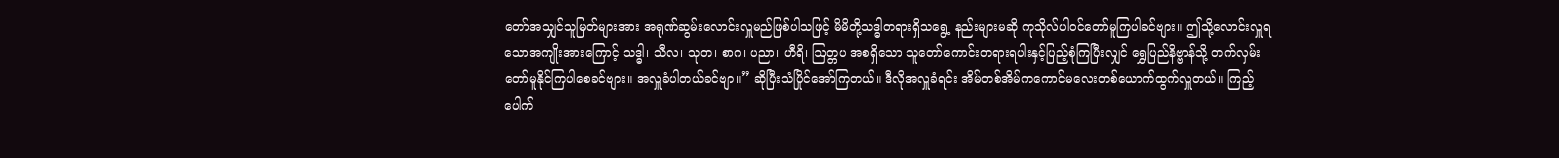တော်အသျှင်သူမြတ်များအား အရုဏ်ဆွမ်းလောင်းလှူမည်ဖြစ်ပါသဖြင့် မိမိတို့သဒ္ဓါတရားရှိသရွေ့ နည်းများမဆို ကုသိုလ်ပါဝင်တော်မူကြပါခင်ဗျား။ ဤသို့လောင်းလှူရသောအကျိုးအားကြောင့် သဒ္ဓါ၊ သီလ၊ သုတ၊ စာဂ၊ ပညာ၊ ဟီရိ၊ ဩတ္တပ အစရှိသော သူတော်ကောင်းတရားရပါးနှင့်ပြည့်စုံကြပြီးလျှင် ရွှေပြည်နိဗ္ဗာန်သို့ တက်လှမ်းတော်မူနိုင်ကြပါစေခင်ဗျား။ အလှူခံပါတယ်ခင်ဗျာ။” ဆိုပြီးသံပြိုင်အော်ကြတယ်။ ဒီလိုအလှူခံရင်း အိမ်တစ်အိမ်ကကောင်မလေးတစ်ယောက်ထွက်လှူတယ်။ ကြည့်ပေါက်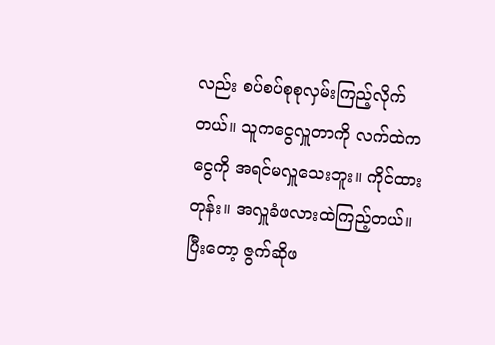လည်း စပ်စပ်စုစုလှမ်းကြည့်လိုက်တယ်။ သူကငွေလှူတာကို လက်ထဲကငွေကို အရင်မလှူသေးဘူး။ ကိုင်ထားတုန်း။ အလှူခံဖလားထဲကြည့်တယ်။ ပြီးတော့ ဇွက်ဆိုဖ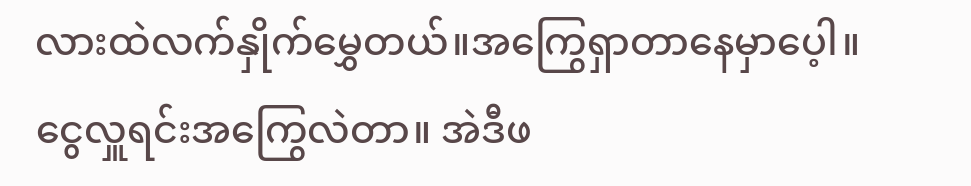လားထဲလက်နှိုက်မွှေတယ်။အကြွေရှာတာနေမှာပေ့ါ။ ငွေလှူရင်းအကြွေလဲတာ။ အဲဒီဖ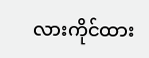လားကိုင်ထား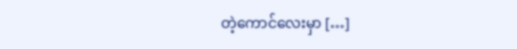တဲ့ကောင်လေးမှာ […]